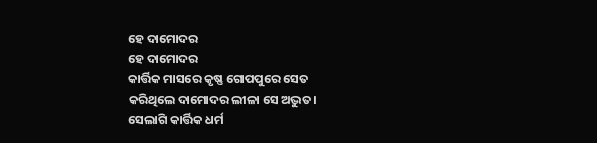ହେ ଦାମୋଦର
ହେ ଦାମୋଦର
କାର୍ତ୍ତିକ ମାସରେ କୃଷ୍ଣ ଗୋପପୁରେ ସେତ
କରିଥିଲେ ଦାମୋଦର ଲୀଳା ସେ ଅଦ୍ଭୁତ।
ସେଲାଗି କାର୍ତ୍ତିକ ଧର୍ମ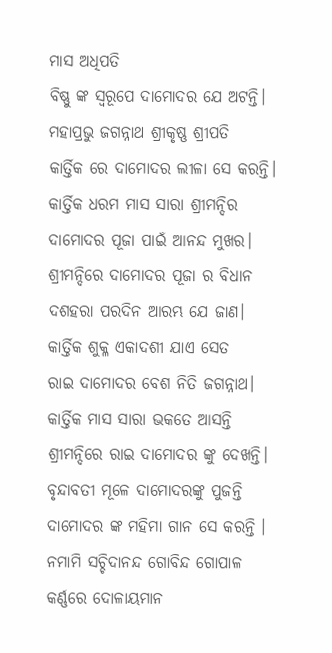ମାସ ଅଧିପତି
ବିଷ୍ଣୁ ଙ୍କ ସ୍ବରୂପେ ଦାମୋଦର ଯେ ଅଟନ୍ତି।
ମହାପ୍ରଭୁ ଜଗନ୍ନାଥ ଶ୍ରୀକୃଷ୍ଣ ଶ୍ରୀପତି
କାର୍ତ୍ତିକ ରେ ଦାମୋଦର ଲୀଳା ସେ କରନ୍ତି।
କାର୍ତ୍ତିକ ଧରମ ମାସ ସାରା ଶ୍ରୀମନ୍ଦିର
ଦାମୋଦର ପୂଜା ପାଇଁ ଆନନ୍ଦ ମୁଖର।
ଶ୍ରୀମନ୍ଦିରେ ଦାମୋଦର ପୂଜା ର ବିଧାନ
ଦଶହରା ପରଦିନ ଆରମ୍ଭ ଯେ ଜାଣ।
କାର୍ତ୍ତିକ ଶୁକ୍ଳ ଏକାଦଶୀ ଯାଏ ସେତ
ରାଇ ଦାମୋଦର ବେଶ ନିତି ଜଗନ୍ନାଥ।
କାର୍ତ୍ତିକ ମାସ ସାରା ଭକତେ ଆସନ୍ତି
ଶ୍ରୀମନ୍ଦିରେ ରାଇ ଦାମୋଦର ଙ୍କୁ ଦେଖନ୍ତି।
ବୃନ୍ଦାବତୀ ମୂଳେ ଦାମୋଦରଙ୍କୁ ପୁଜନ୍ତି
ଦାମୋଦର ଙ୍କ ମହିମା ଗାନ ସେ କରନ୍ତି ।
ନମାମି ସଚ୍ଚିଦାନନ୍ଦ ଗୋବିନ୍ଦ ଗୋପାଳ
କର୍ଣ୍ଣରେ ଦୋଳାୟମାନ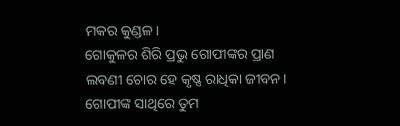ମକର କୁଣ୍ଡଳ।
ଗୋକୁଳର ଶିରି ପ୍ରଭୁ ଗୋପୀଙ୍କର ପ୍ରାଣ
ଲବଣୀ ଚୋର ହେ କୃଷ୍ଣ ରାଧିକା ଜୀବନ।
ଗୋପୀଙ୍କ ସାଥିରେ ତୁମ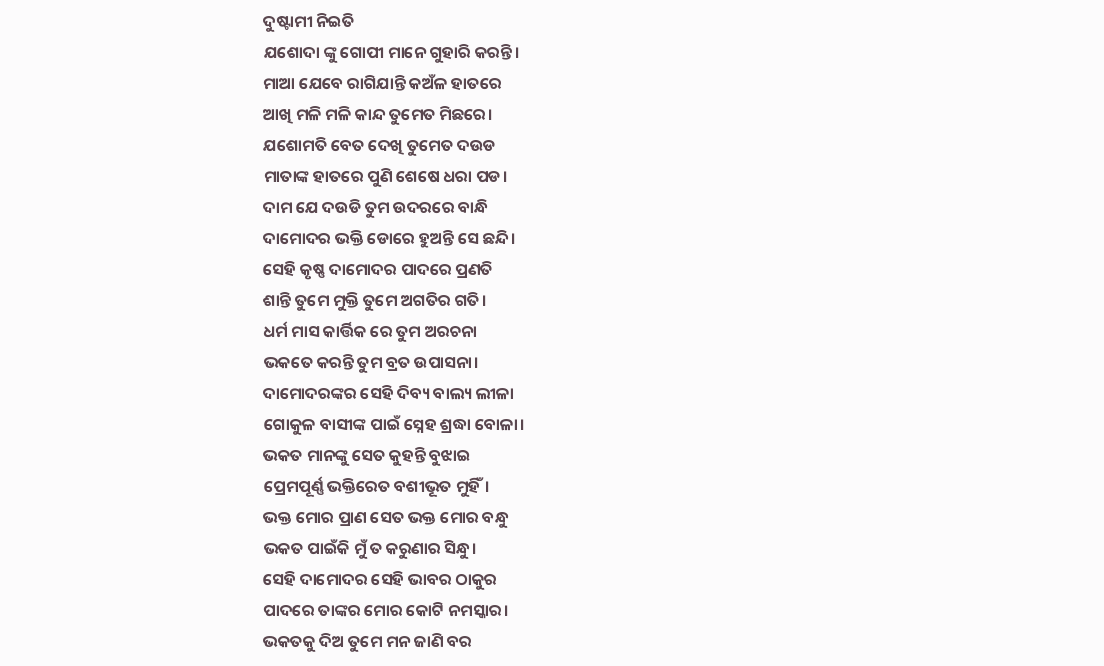ଦୁଷ୍ଟାମୀ ନିଇତି
ଯଶୋଦା ଙ୍କୁ ଗୋପୀ ମାନେ ଗୁହାରି କରନ୍ତି।
ମାଆ ଯେବେ ରାଗିଯାନ୍ତି କଅଁଳ ହାତରେ
ଆଖି ମଳି ମଳି କାନ୍ଦ ତୁମେତ ମିଛରେ।
ଯଶୋମତି ବେତ ଦେଖି ତୁମେତ ଦଉଡ
ମାତାଙ୍କ ହାତରେ ପୁଣି ଶେଷେ ଧରା ପଡ।
ଦାମ ଯେ ଦଉଡି ତୁମ ଉଦରରେ ବାନ୍ଧି
ଦାମୋଦର ଭକ୍ତି ଡୋରେ ହୁଅନ୍ତି ସେ ଛନ୍ଦି।
ସେହି କୃଷ୍ଣ ଦାମୋଦର ପାଦରେ ପ୍ରଣତି
ଶାନ୍ତି ତୁମେ ମୁକ୍ତି ତୁମେ ଅଗତିର ଗତି।
ଧର୍ମ ମାସ କାର୍ତ୍ତିକ ରେ ତୁମ ଅରଚନା
ଭକତେ କରନ୍ତି ତୁମ ବ୍ରତ ଉପାସନା।
ଦାମୋଦରଙ୍କର ସେହି ଦିବ୍ୟ ବାଲ୍ୟ ଲୀଳା
ଗୋକୁଳ ବାସୀଙ୍କ ପାଇଁ ସ୍ନେହ ଶ୍ରଦ୍ଧା ବୋଳା।
ଭକତ ମାନଙ୍କୁ ସେତ କୁହନ୍ତି ବୁଝାଇ
ପ୍ରେମପୂର୍ଣ୍ଣ ଭକ୍ତିରେତ ବଶୀଭୂତ ମୁହିଁ।
ଭକ୍ତ ମୋର ପ୍ରାଣ ସେତ ଭକ୍ତ ମୋର ବନ୍ଧୁ
ଭକତ ପାଇଁକି ମୁଁ ତ କରୁଣାର ସିନ୍ଧୁ।
ସେହି ଦାମୋଦର ସେହି ଭାବର ଠାକୁର
ପାଦରେ ତାଙ୍କର ମୋର କୋଟି ନମସ୍କାର।
ଭକତକୁ ଦିଅ ତୁମେ ମନ ଜାଣି ବର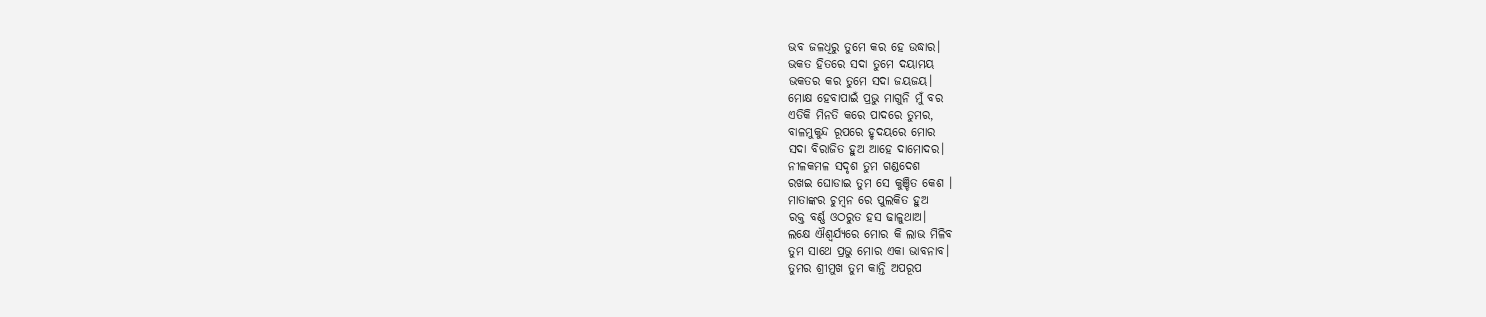ଭବ ଜଳଧିରୁ ତୁମେ କର ହେ ଉଦ୍ଧାର।
ଭକତ ହିତରେ ସଦା ତୁମେ ଦୟାମୟ
ଭକତର କର ତୁମେ ସଦା ଜୟଜୟ।
ମୋକ୍ଷ ହେବାପାଇଁ ପ୍ରଭୁ ମାଗୁନି ମୁଁ ବର
ଏତିକି ମିନତି କରେ ପାଦରେ ତୁମର,
ବାଳମୁକୁନ୍ଦ ରୂପରେ ହୃଦୟରେ ମୋର
ସଦା ବିରାଜିତ ହୁଅ ଆହେ ଦାମୋଦର।
ନୀଳକମଳ ସଦୃଶ ତୁମ ଗଣ୍ଡଦେଶ
ରଖଇ ଘୋଡାଇ ତୁମ ସେ କୁଞ୍ଚିତ କେଶ ।
ମାତାଙ୍କର ଚୁମ୍ବନ ରେ ପୁଲକିତ ହୁଅ
ରକ୍ତ ବର୍ଣ୍ଣ ଓଠରୁତ ହସ ଢାଳୁଥାଅ।
ଲକ୍ଷେ ଐଶ୍ୱର୍ଯ୍ୟରେ ମୋର କି ଲାଭ ମିଳିବ
ତୁମ ସାଥେ ପ୍ରଭୁ ମୋର ଏକା ଭାବନାବ।
ତୁମର ଶ୍ରୀମୁଖ ତୁମ କାନ୍ତି ଅପରୂପ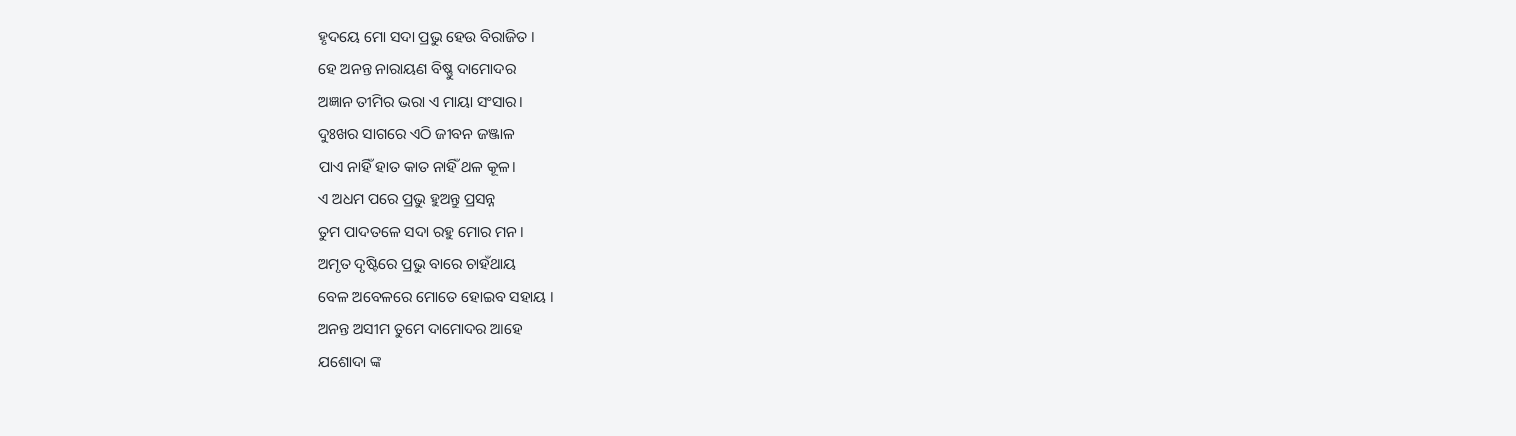ହୃଦୟେ ମୋ ସଦା ପ୍ରଭୁ ହେଉ ବିରାଜିତ ।
ହେ ଅନନ୍ତ ନାରାୟଣ ବିଷ୍ଣୁ ଦାମୋଦର
ଅଜ୍ଞାନ ତୀମିର ଭରା ଏ ମାୟା ସଂସାର।
ଦୁଃଖର ସାଗରେ ଏଠି ଜୀବନ ଜଞ୍ଜାଳ
ପାଏ ନାହିଁ ହାତ କାତ ନାହିଁ ଥଳ କୂଳ।
ଏ ଅଧମ ପରେ ପ୍ରଭୁ ହୁଅନ୍ତୁ ପ୍ରସନ୍ନ
ତୁମ ପାଦତଳେ ସଦା ରହୁ ମୋର ମନ।
ଅମୃତ ଦୃଷ୍ଟିରେ ପ୍ରଭୁ ବାରେ ଚାହଁଥାୟ
ବେଳ ଅବେଳରେ ମୋତେ ହୋଇବ ସହାୟ ।
ଅନନ୍ତ ଅସୀମ ତୁମେ ଦାମୋଦର ଆହେ
ଯଶୋଦା ଙ୍କ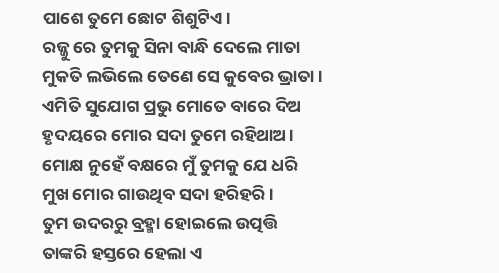ପାଶେ ତୁମେ ଛୋଟ ଶିଶୁଟିଏ।
ରଜ୍ଜୁ ରେ ତୁମକୁ ସିନା ବାନ୍ଧି ଦେଲେ ମାତା
ମୁକତି ଲଭିଲେ ତେଣେ ସେ କୁବେର ଭ୍ରାତା।
ଏମିତି ସୁଯୋଗ ପ୍ରଭୁ ମୋତେ ବାରେ ଦିଅ
ହୃଦୟରେ ମୋର ସଦା ତୁମେ ରହିଥାଅ।
ମୋକ୍ଷ ନୁହେଁ ବକ୍ଷରେ ମୁଁ ତୁମକୁ ଯେ ଧରି
ମୁଖ ମୋର ଗାଉଥିବ ସଦା ହରିହରି ।
ତୁମ ଉଦରରୁ ବ୍ରହ୍ମା ହୋଇଲେ ଉତ୍ପତ୍ତି
ତାଙ୍କରି ହସ୍ତରେ ହେଲା ଏ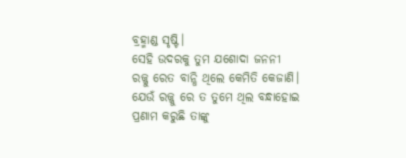ବ୍ରହ୍ମାଣ୍ଡ ସୃଷ୍ଟି।
ସେହି ଉଦରକୁ ତୁମ ଯଶୋଦା ଜନନୀ
ରଜ୍ଜୁ ରେତ ବାନ୍ଧି ଥିଲେ କେମିତି କେଜାଣି।
ଯେଉଁ ରଜ୍ଜୁ ରେ ତ ତୁମେ ଥିଲ ବନ୍ଧାହୋଇ
ପ୍ରଣାମ କରୁଛି ତାଙ୍କୁ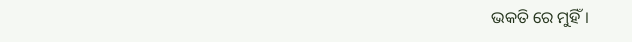ଭକତି ରେ ମୁହିଁ।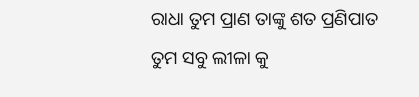ରାଧା ତୁମ ପ୍ରାଣ ତାଙ୍କୁ ଶତ ପ୍ରଣିପାତ
ତୁମ ସବୁ ଲୀଳା କୁ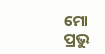ମୋ ପ୍ରଭୁ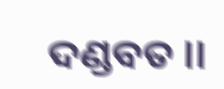ଦଣ୍ଡବତ ।।